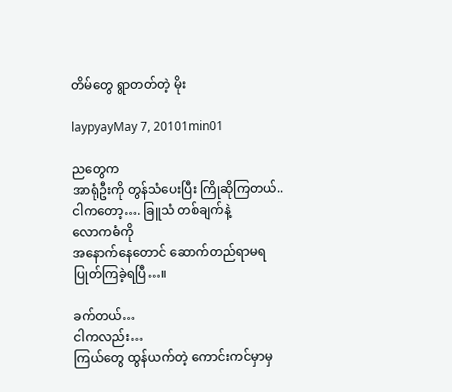တိမ်တွေ ရွာတတ်တဲ့ မိုး

laypyayMay 7, 20101min01

ညတွေက
အာရုံဦးကို တွန်သံပေးပြီး ကြိုဆိုကြတယ်..
ငါကတော့…. ခြူသံ တစ်ချက်နဲ့
လောကဓံကို
အနောက်နေတောင် ဆောက်တည်ရာမရ
ပြုတ်ကြခဲ့ရပြီ…။

ခက်တယ်…
ငါကလည်း…
ကြယ်တွေ ထွန်ယက်တဲ့ ကောင်းကင်မှာမှ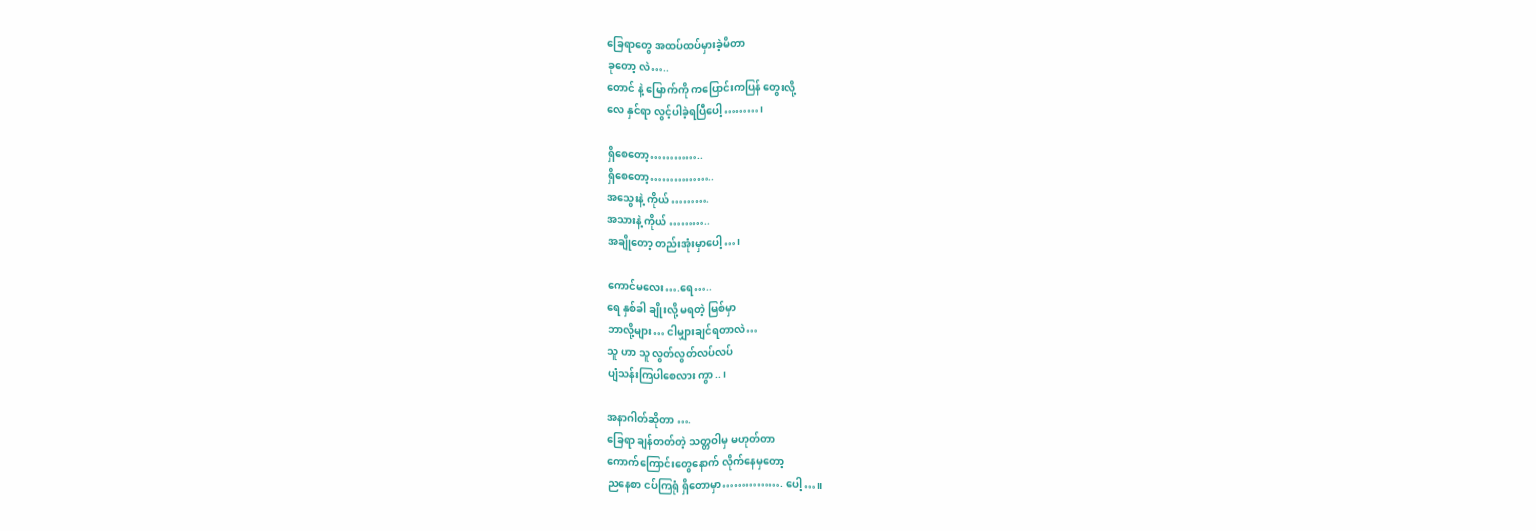ခြေရာတွေ အထပ်ထပ်မှားခဲ့မိတာ
ခုတော့ လဲ…..
တောင် နဲ့ မြောက်ကို ကပြောင်းကပြန် တွေးလို့
လေ နှင်ရာ လွင့်ပါခဲ့ရပြီပေါ့………၊

ရှိစေတော့…………..
ရှိစေတော့……………..
အသွေးနဲ့ ကိုယ် ……….
အသားနဲ့ ကိုယ် ………..
အချိုတော့ တည်းအုံးမှာပေါ့…၊

ကောင်မလေး….ရေ…..
ရေ နှစ်ခါ ချိုးလို့ မရတဲ့ မြစ်မှာ
ဘာလို့များ… ငါမျှားချင်ရတာလဲ…
သူ ဟာ သူ လွတ်လွတ်လပ်လပ်
ပျံသန်းကြပါစေလား ကွာ..၊

အနာဂါတ်ဆိုတာ ….
ခြေရာ ချန်တတ်တဲ့ သတ္တဝါမှ မဟုတ်တာ
ကောက်ကြောင်းတွေနောက် လိုက်နေမှတော့
ညနေစာ ငပ်ကြရုံ ရှိတောမှာ……………. ပေါ့…။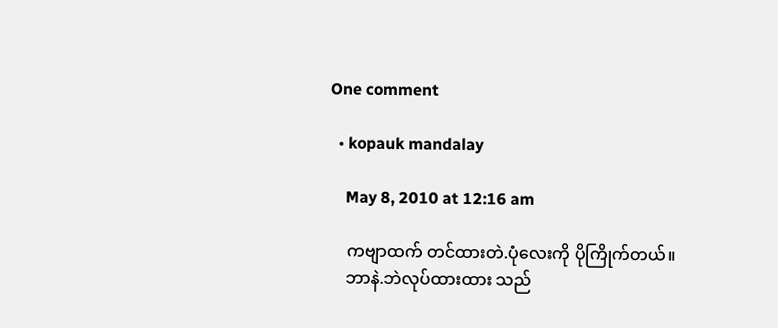One comment

  • kopauk mandalay

    May 8, 2010 at 12:16 am

    ကဗျာထက် တင်ထားတဲ.ပုံလေးကို ပိုကြိုက်တယ်။
    ဘာနဲ.ဘဲလုပ်ထားထား သည်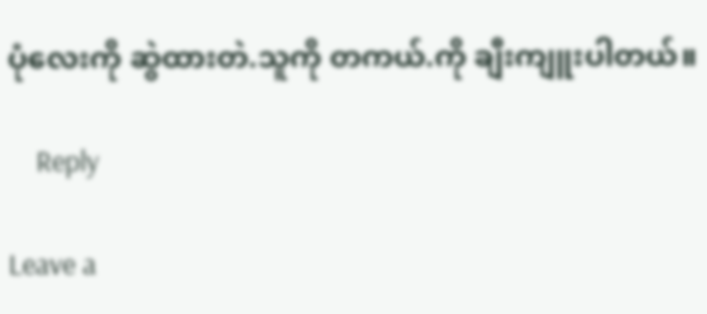ပုံလေးကို ဆွဲထားတဲ.သူကို တကယ်.ကို ချီးကျူးပါတယ်။

    Reply

Leave a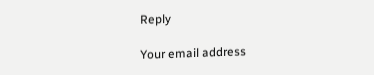Reply

Your email address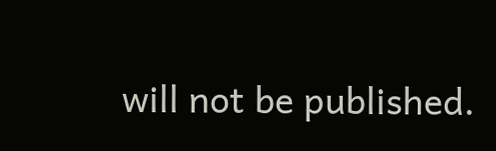will not be published.